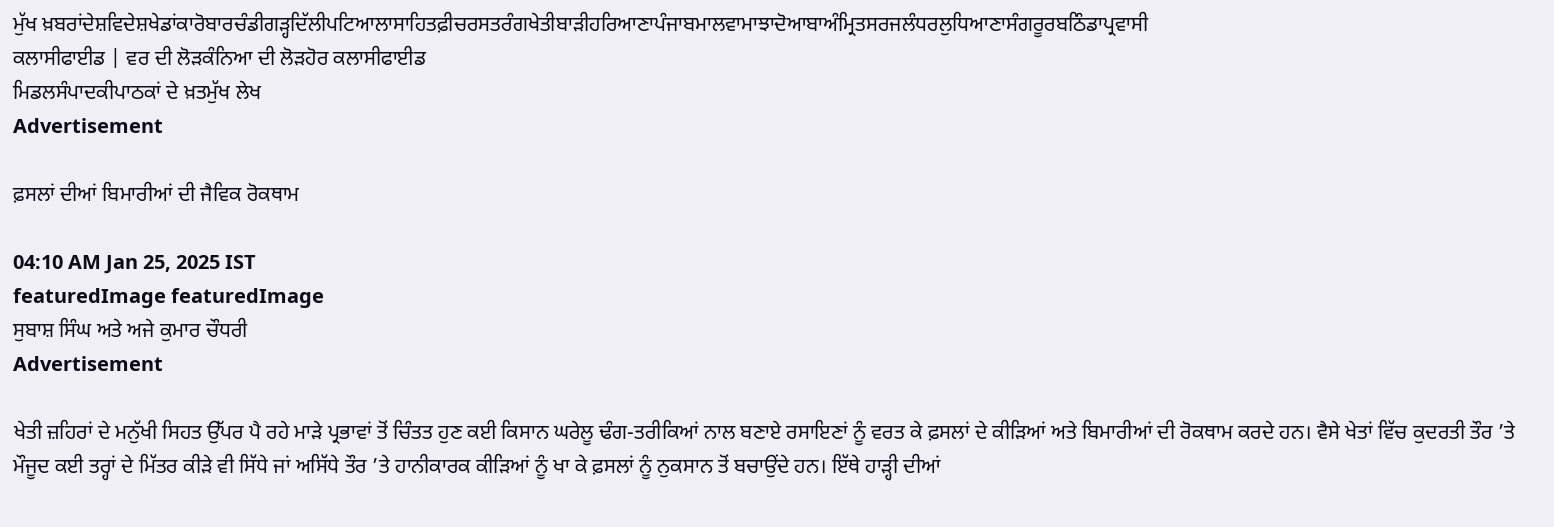ਮੁੱਖ ਖ਼ਬਰਾਂਦੇਸ਼ਵਿਦੇਸ਼ਖੇਡਾਂਕਾਰੋਬਾਰਚੰਡੀਗੜ੍ਹਦਿੱਲੀਪਟਿਆਲਾਸਾਹਿਤਫ਼ੀਚਰਸਤਰੰਗਖੇਤੀਬਾੜੀਹਰਿਆਣਾਪੰਜਾਬਮਾਲਵਾਮਾਝਾਦੋਆਬਾਅੰਮ੍ਰਿਤਸਰਜਲੰਧਰਲੁਧਿਆਣਾਸੰਗਰੂਰਬਠਿੰਡਾਪ੍ਰਵਾਸੀ
ਕਲਾਸੀਫਾਈਡ | ਵਰ ਦੀ ਲੋੜਕੰਨਿਆ ਦੀ ਲੋੜਹੋਰ ਕਲਾਸੀਫਾਈਡ
ਮਿਡਲਸੰਪਾਦਕੀਪਾਠਕਾਂ ਦੇ ਖ਼ਤਮੁੱਖ ਲੇਖ
Advertisement

ਫ਼ਸਲਾਂ ਦੀਆਂ ਬਿਮਾਰੀਆਂ ਦੀ ਜੈਵਿਕ ਰੋਕਥਾਮ

04:10 AM Jan 25, 2025 IST
featuredImage featuredImage
ਸੁਬਾਸ਼ ਸਿੰਘ ਅਤੇ ਅਜੇ ਕੁਮਾਰ ਚੌਧਰੀ
Advertisement

ਖੇਤੀ ਜ਼ਹਿਰਾਂ ਦੇ ਮਨੁੱਖੀ ਸਿਹਤ ਉੱਪਰ ਪੈ ਰਹੇ ਮਾੜੇ ਪ੍ਰਭਾਵਾਂ ਤੋਂ ਚਿੰਤਤ ਹੁਣ ਕਈ ਕਿਸਾਨ ਘਰੇਲੂ ਢੰਗ-ਤਰੀਕਿਆਂ ਨਾਲ ਬਣਾਏ ਰਸਾਇਣਾਂ ਨੂੰ ਵਰਤ ਕੇ ਫ਼ਸਲਾਂ ਦੇ ਕੀੜਿਆਂ ਅਤੇ ਬਿਮਾਰੀਆਂ ਦੀ ਰੋਕਥਾਮ ਕਰਦੇ ਹਨ। ਵੈਸੇ ਖੇਤਾਂ ਵਿੱਚ ਕੁਦਰਤੀ ਤੌਰ ’ਤੇ ਮੌਜੂਦ ਕਈ ਤਰ੍ਹਾਂ ਦੇ ਮਿੱਤਰ ਕੀੜੇ ਵੀ ਸਿੱਧੇ ਜਾਂ ਅਸਿੱਧੇ ਤੌਰ ’ਤੇ ਹਾਨੀਕਾਰਕ ਕੀੜਿਆਂ ਨੂੰ ਖਾ ਕੇ ਫ਼ਸਲਾਂ ਨੂੰ ਨੁਕਸਾਨ ਤੋਂ ਬਚਾਉਂਦੇ ਹਨ। ਇੱਥੇ ਹਾੜ੍ਹੀ ਦੀਆਂ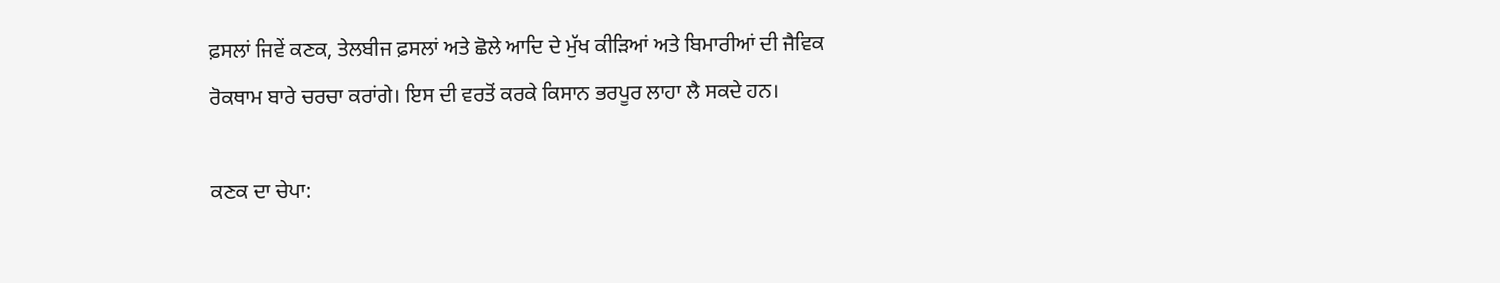ਫ਼ਸਲਾਂ ਜਿਵੇਂ ਕਣਕ, ਤੇਲਬੀਜ ਫ਼ਸਲਾਂ ਅਤੇ ਛੋਲੇ ਆਦਿ ਦੇ ਮੁੱਖ ਕੀੜਿਆਂ ਅਤੇ ਬਿਮਾਰੀਆਂ ਦੀ ਜੈਵਿਕ ਰੋਕਥਾਮ ਬਾਰੇ ਚਰਚਾ ਕਰਾਂਗੇ। ਇਸ ਦੀ ਵਰਤੋਂ ਕਰਕੇ ਕਿਸਾਨ ਭਰਪੂਰ ਲਾਹਾ ਲੈ ਸਕਦੇ ਹਨ।

ਕਣਕ ਦਾ ਚੇਪਾ: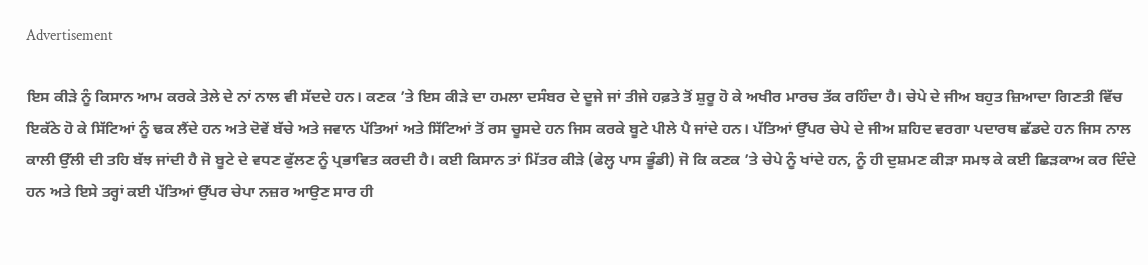Advertisement

ਇਸ ਕੀੜੇ ਨੂੰ ਕਿਸਾਨ ਆਮ ਕਰਕੇ ਤੇਲੇ ਦੇ ਨਾਂ ਨਾਲ ਵੀ ਸੱਦਦੇ ਹਨ। ਕਣਕ ’ਤੇ ਇਸ ਕੀੜੇ ਦਾ ਹਮਲਾ ਦਸੰਬਰ ਦੇ ਦੂਜੇ ਜਾਂ ਤੀਜੇ ਹਫ਼ਤੇ ਤੋਂ ਸ਼ੁਰੂ ਹੋ ਕੇ ਅਖੀਰ ਮਾਰਚ ਤੱਕ ਰਹਿੰਦਾ ਹੈ। ਚੇਪੇ ਦੇ ਜੀਅ ਬਹੁਤ ਜ਼ਿਆਦਾ ਗਿਣਤੀ ਵਿੱਚ ਇਕੱਠੇ ਹੋ ਕੇ ਸਿੱਟਿਆਂ ਨੂੰ ਢਕ ਲੈਂਦੇ ਹਨ ਅਤੇ ਦੋਵੇਂ ਬੱਚੇ ਅਤੇ ਜਵਾਨ ਪੱਤਿਆਂ ਅਤੇ ਸਿੱਟਿਆਂ ਤੋਂ ਰਸ ਚੂਸਦੇ ਹਨ ਜਿਸ ਕਰਕੇ ਬੂਟੇ ਪੀਲੇ ਪੈ ਜਾਂਦੇ ਹਨ। ਪੱਤਿਆਂ ਉੱਪਰ ਚੇਪੇ ਦੇ ਜੀਅ ਸ਼ਹਿਦ ਵਰਗਾ ਪਦਾਰਥ ਛੱਡਦੇ ਹਨ ਜਿਸ ਨਾਲ ਕਾਲੀ ਉੱਲੀ ਦੀ ਤਹਿ ਬੱਝ ਜਾਂਦੀ ਹੈ ਜੋ ਬੂਟੇ ਦੇ ਵਧਣ ਫੁੱਲਣ ਨੂੰ ਪ੍ਰਭਾਵਿਤ ਕਰਦੀ ਹੈ। ਕਈ ਕਿਸਾਨ ਤਾਂ ਮਿੱਤਰ ਕੀੜੇ (ਫੇਲ੍ਹ ਪਾਸ ਭੂੰਡੀ) ਜੋ ਕਿ ਕਣਕ ’ਤੇ ਚੇਪੇ ਨੂੰ ਖਾਂਦੇ ਹਨ, ਨੂੰ ਹੀ ਦੁਸ਼ਮਣ ਕੀੜਾ ਸਮਝ ਕੇ ਕਈ ਛਿੜਕਾਅ ਕਰ ਦਿੰਦੇ ਹਨ ਅਤੇ ਇਸੇ ਤਰ੍ਹਾਂ ਕਈ ਪੱਤਿਆਂ ਉੱਪਰ ਚੇਪਾ ਨਜ਼ਰ ਆਉਣ ਸਾਰ ਹੀ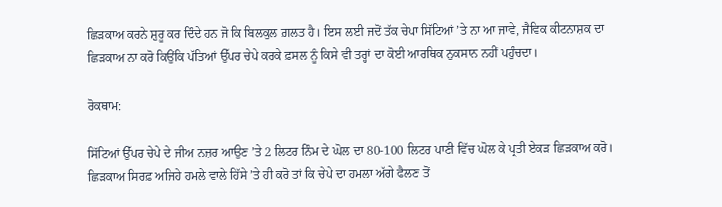ਛਿੜਕਾਅ ਕਰਨੇ ਸ਼ੁਰੂ ਕਰ ਦਿੰਦੇ ਹਨ ਜੋ ਕਿ ਬਿਲਕੁਲ ਗ਼ਲਤ ਹੈ। ਇਸ ਲਈ ਜਦੋਂ ਤੱਕ ਚੇਪਾ ਸਿੱਟਿਆਂ ’ਤੇ ਨਾ ਆ ਜਾਵੇ, ਜੈਵਿਕ ਕੀਟਨਾਸ਼ਕ ਦਾ ਛਿੜਕਾਅ ਨਾ ਕਰੋ ਕਿਉਂਕਿ ਪੱਤਿਆਂ ਉੱਪਰ ਚੇਪੇ ਕਰਕੇ ਫ਼ਸਲ ਨੂੰ ਕਿਸੇ ਵੀ ਤਰ੍ਹਾਂ ਦਾ ਕੋਈ ਆਰਥਿਕ ਨੁਕਸਾਨ ਨਹੀਂ ਪਹੁੰਚਦਾ।

ਰੋਕਥਾਮ:

ਸਿੱਟਿਆਂ ਉੱਪਰ ਚੇਪੇ ਦੇ ਜੀਅ ਨਜ਼ਰ ਆਉਣ ’ਤੇ 2 ਲਿਟਰ ਨਿੰਮ ਦੇ ਘੋਲ ਦਾ 80-100 ਲਿਟਰ ਪਾਣੀ ਵਿੱਚ ਘੋਲ ਕੇ ਪ੍ਰਤੀ ਏਕੜ ਛਿੜਕਾਅ ਕਰੋ। ਛਿੜਕਾਅ ਸਿਰਫ਼ ਅਜਿਹੇ ਹਮਲੇ ਵਾਲੇ ਹਿੱਸੇ ’ਤੇ ਹੀ ਕਰੋ ਤਾਂ ਕਿ ਚੇਪੇ ਦਾ ਹਮਲਾ ਅੱਗੇ ਫੈਲਣ ਤੋਂ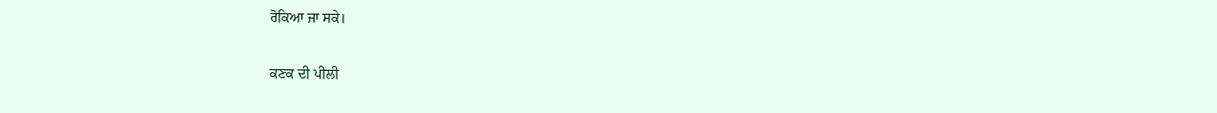ਰੋਕਿਆ ਜਾ ਸਕੇ।

ਕਣਕ ਦੀ ਪੀਲੀ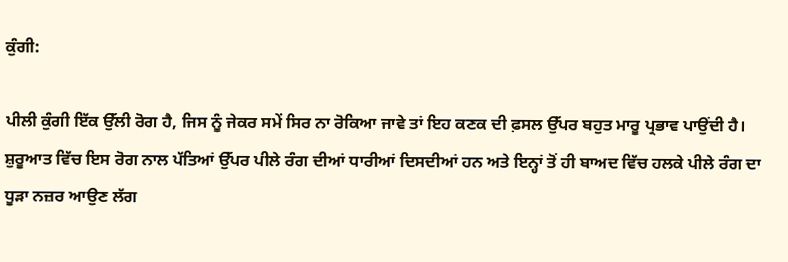ਕੁੰਗੀ:

ਪੀਲੀ ਕੁੰਗੀ ਇੱਕ ਉੱਲੀ ਰੋਗ ਹੈ, ਜਿਸ ਨੂੰ ਜੇਕਰ ਸਮੇਂ ਸਿਰ ਨਾ ਰੋਕਿਆ ਜਾਵੇ ਤਾਂ ਇਹ ਕਣਕ ਦੀ ਫ਼ਸਲ ਉੱਪਰ ਬਹੁਤ ਮਾਰੂ ਪ੍ਰਭਾਵ ਪਾਉਂਦੀ ਹੈ। ਸ਼ੁਰੂਆਤ ਵਿੱਚ ਇਸ ਰੋਗ ਨਾਲ ਪੱਤਿਆਂ ਉੱਪਰ ਪੀਲੇ ਰੰਗ ਦੀਆਂ ਧਾਰੀਆਂ ਦਿਸਦੀਆਂ ਹਨ ਅਤੇ ਇਨ੍ਹਾਂ ਤੋਂ ਹੀ ਬਾਅਦ ਵਿੱਚ ਹਲਕੇ ਪੀਲੇ ਰੰਗ ਦਾ ਧੂੜਾ ਨਜ਼ਰ ਆਉਣ ਲੱਗ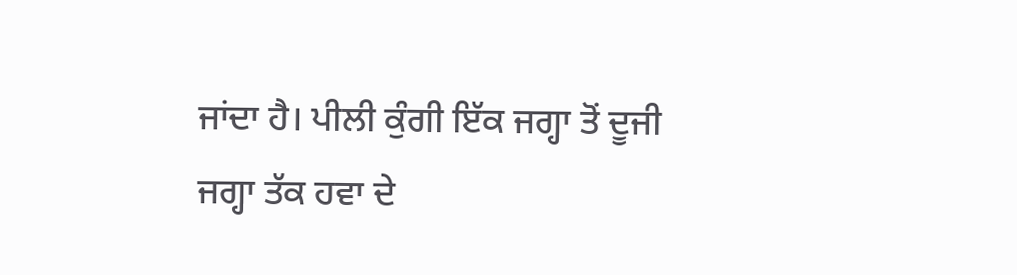ਜਾਂਦਾ ਹੈ। ਪੀਲੀ ਕੁੰਗੀ ਇੱਕ ਜਗ੍ਹਾ ਤੋਂ ਦੂਜੀ ਜਗ੍ਹਾ ਤੱਕ ਹਵਾ ਦੇ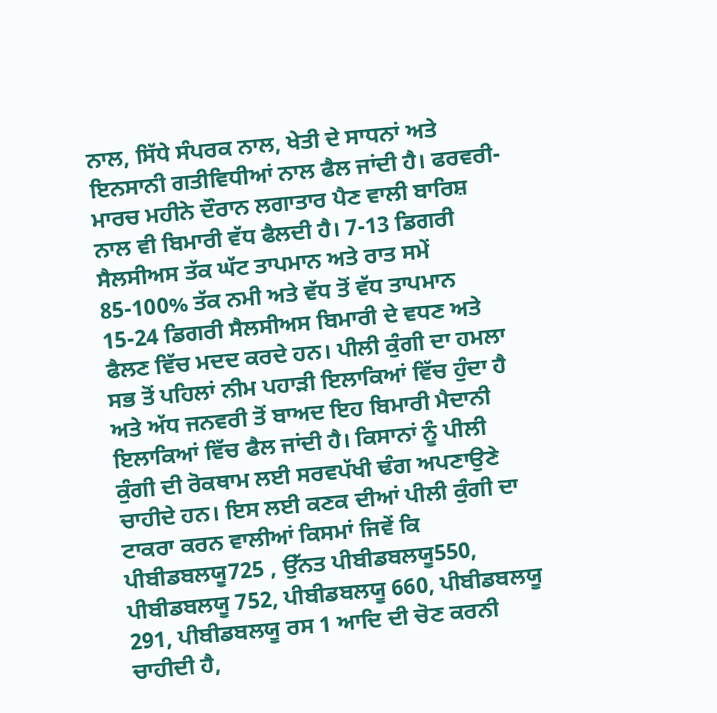ਨਾਲ, ਸਿੱਧੇ ਸੰਪਰਕ ਨਾਲ, ਖੇਤੀ ਦੇ ਸਾਧਨਾਂ ਅਤੇ ਇਨਸਾਨੀ ਗਤੀਵਿਧੀਆਂ ਨਾਲ ਫੈਲ ਜਾਂਦੀ ਹੈ। ਫਰਵਰੀ-ਮਾਰਚ ਮਹੀਨੇ ਦੌਰਾਨ ਲਗਾਤਾਰ ਪੈਣ ਵਾਲੀ ਬਾਰਿਸ਼ ਨਾਲ ਵੀ ਬਿਮਾਰੀ ਵੱਧ ਫੈਲਦੀ ਹੈ। 7-13 ਡਿਗਰੀ ਸੈਲਸੀਅਸ ਤੱਕ ਘੱਟ ਤਾਪਮਾਨ ਅਤੇ ਰਾਤ ਸਮੇਂ 85-100% ਤੱਕ ਨਮੀ ਅਤੇ ਵੱਧ ਤੋਂ ਵੱਧ ਤਾਪਮਾਨ 15-24 ਡਿਗਰੀ ਸੈਲਸੀਅਸ ਬਿਮਾਰੀ ਦੇ ਵਧਣ ਅਤੇ ਫੈਲਣ ਵਿੱਚ ਮਦਦ ਕਰਦੇ ਹਨ। ਪੀਲੀ ਕੁੰਗੀ ਦਾ ਹਮਲਾ ਸਭ ਤੋਂ ਪਹਿਲਾਂ ਨੀਮ ਪਹਾੜੀ ਇਲਾਕਿਆਂ ਵਿੱਚ ਹੁੰਦਾ ਹੈ ਅਤੇ ਅੱਧ ਜਨਵਰੀ ਤੋਂ ਬਾਅਦ ਇਹ ਬਿਮਾਰੀ ਮੈਦਾਨੀ ਇਲਾਕਿਆਂ ਵਿੱਚ ਫੈਲ ਜਾਂਦੀ ਹੈ। ਕਿਸਾਨਾਂ ਨੂੰ ਪੀਲੀ ਕੁੰਗੀ ਦੀ ਰੋਕਥਾਮ ਲਈ ਸਰਵਪੱਖੀ ਢੰਗ ਅਪਣਾਉਣੇ ਚਾਹੀਦੇ ਹਨ। ਇਸ ਲਈ ਕਣਕ ਦੀਆਂ ਪੀਲੀ ਕੁੰਗੀ ਦਾ ਟਾਕਰਾ ਕਰਨ ਵਾਲੀਆਂ ਕਿਸਮਾਂ ਜਿਵੇਂ ਕਿ ਪੀਬੀਡਬਲਯੂ725 , ਉੱਨਤ ਪੀਬੀਡਬਲਯੂ550, ਪੀਬੀਡਬਲਯੂ 752, ਪੀਬੀਡਬਲਯੂ 660, ਪੀਬੀਡਬਲਯੂ 291, ਪੀਬੀਡਬਲਯੂ ਰਸ 1 ਆਦਿ ਦੀ ਚੋਣ ਕਰਨੀ ਚਾਹੀਦੀ ਹੈ,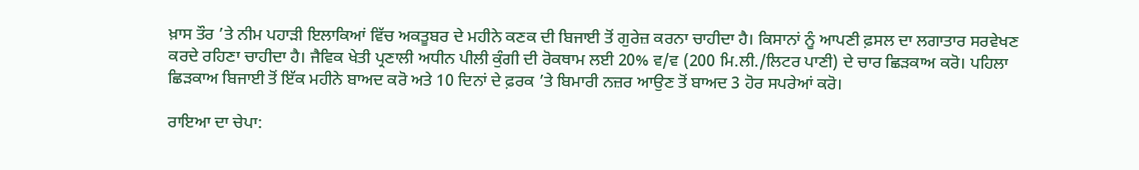ਖ਼ਾਸ ਤੌਰ ’ਤੇ ਨੀਮ ਪਹਾੜੀ ਇਲਾਕਿਆਂ ਵਿੱਚ ਅਕਤੂਬਰ ਦੇ ਮਹੀਨੇ ਕਣਕ ਦੀ ਬਿਜਾਈ ਤੋਂ ਗੁਰੇਜ਼ ਕਰਨਾ ਚਾਹੀਦਾ ਹੈ। ਕਿਸਾਨਾਂ ਨੂੰ ਆਪਣੀ ਫ਼ਸਲ ਦਾ ਲਗਾਤਾਰ ਸਰਵੇਖਣ ਕਰਦੇ ਰਹਿਣਾ ਚਾਹੀਦਾ ਹੈ। ਜੈਵਿਕ ਖੇਤੀ ਪ੍ਰਣਾਲੀ ਅਧੀਨ ਪੀਲੀ ਕੁੰਗੀ ਦੀ ਰੋਕਥਾਮ ਲਈ 20% ਵ/ਵ (200 ਮਿ.ਲੀ./ਲਿਟਰ ਪਾਣੀ) ਦੇ ਚਾਰ ਛਿੜਕਾਅ ਕਰੋ। ਪਹਿਲਾ ਛਿੜਕਾਅ ਬਿਜਾਈ ਤੋਂ ਇੱਕ ਮਹੀਨੇ ਬਾਅਦ ਕਰੋ ਅਤੇ 10 ਦਿਨਾਂ ਦੇ ਫ਼ਰਕ ’ਤੇ ਬਿਮਾਰੀ ਨਜ਼ਰ ਆਉਣ ਤੋਂ ਬਾਅਦ 3 ਹੋਰ ਸਪਰੇਆਂ ਕਰੋ।

ਰਾਇਆ ਦਾ ਚੇਪਾ: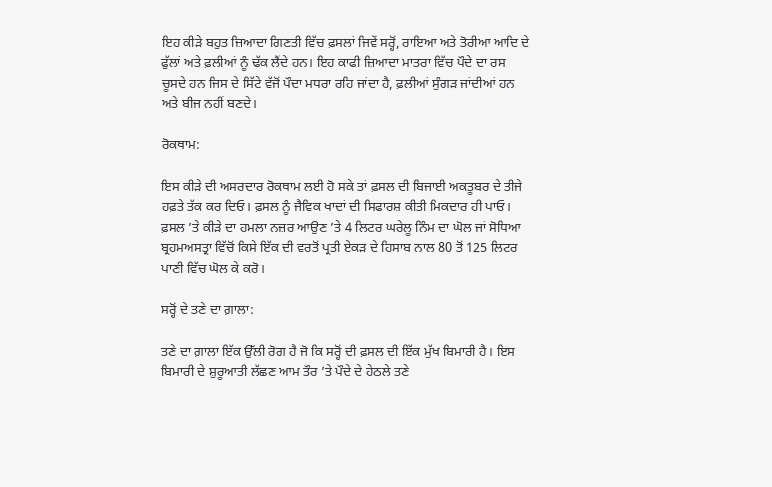ਇਹ ਕੀੜੇ ਬਹੁਤ ਜ਼ਿਆਦਾ ਗਿਣਤੀ ਵਿੱਚ ਫ਼ਸਲਾਂ ਜਿਵੇਂ ਸਰ੍ਹੋਂ, ਰਾਇਆ ਅਤੇ ਤੋਰੀਆ ਆਦਿ ਦੇ ਫੁੱਲਾਂ ਅਤੇ ਫ਼ਲੀਆਂ ਨੂੰ ਢੱਕ ਲੈਂਦੇ ਹਨ। ਇਹ ਕਾਫੀ ਜ਼ਿਆਦਾ ਮਾਤਰਾ ਵਿੱਚ ਪੌਦੇ ਦਾ ਰਸ ਚੂਸਦੇ ਹਨ ਜਿਸ ਦੇ ਸਿੱਟੇ ਵੱਜੋਂ ਪੌਦਾ ਮਧਰਾ ਰਹਿ ਜਾਂਦਾ ਹੈ, ਫ਼ਲੀਆਂ ਸੁੰਗੜ ਜਾਂਦੀਆਂ ਹਨ ਅਤੇ ਬੀਜ ਨਹੀਂ ਬਣਦੇ।

ਰੋਕਥਾਮ:

ਇਸ ਕੀੜੇ ਦੀ ਅਸਰਦਾਰ ਰੋਕਥਾਮ ਲਈ ਹੋ ਸਕੇ ਤਾਂ ਫ਼ਸਲ ਦੀ ਬਿਜਾਈ ਅਕਤੂਬਰ ਦੇ ਤੀਜੇ ਹਫ਼ਤੇ ਤੱਕ ਕਰ ਦਿਓ। ਫ਼ਸਲ ਨੂੰ ਜੈਵਿਕ ਖਾਦਾਂ ਦੀ ਸਿਫਾਰਸ਼ ਕੀਤੀ ਮਿਕਦਾਰ ਹੀ ਪਾਓ। ਫ਼ਸਲ ’ਤੇ ਕੀੜੇ ਦਾ ਹਮਲਾ ਨਜ਼ਰ ਆਉਣ ’ਤੇ 4 ਲਿਟਰ ਘਰੇਲੂ ਨਿੰਮ ਦਾ ਘੋਲ ਜਾਂ ਸੋਧਿਆ ਬ੍ਰਹਮਅਸਤ੍ਰਾ ਵਿੱਚੋਂ ਕਿਸੇ ਇੱਕ ਦੀ ਵਰਤੋਂ ਪ੍ਰਤੀ ਏਕੜ ਦੇ ਹਿਸਾਬ ਨਾਲ 80 ਤੋਂ 125 ਲਿਟਰ ਪਾਣੀ ਵਿੱਚ ਘੋਲ ਕੇ ਕਰੋ।

ਸਰ੍ਹੋਂ ਦੇ ਤਣੇ ਦਾ ਗ਼ਾਲਾ:

ਤਣੇ ਦਾ ਗ਼ਾਲਾ ਇੱਕ ਉੱਲੀ ਰੋਗ ਹੈ ਜੋ ਕਿ ਸਰ੍ਹੋਂ ਦੀ ਫ਼ਸਲ ਦੀ ਇੱਕ ਮੁੱਖ ਬਿਮਾਰੀ ਹੈ। ਇਸ ਬਿਮਾਰੀ ਦੇ ਸ਼ੁਰੂਆਤੀ ਲੱਛਣ ਆਮ ਤੌਰ ’ਤੇ ਪੌਦੇ ਦੇ ਹੇਠਲੇ ਤਣੇ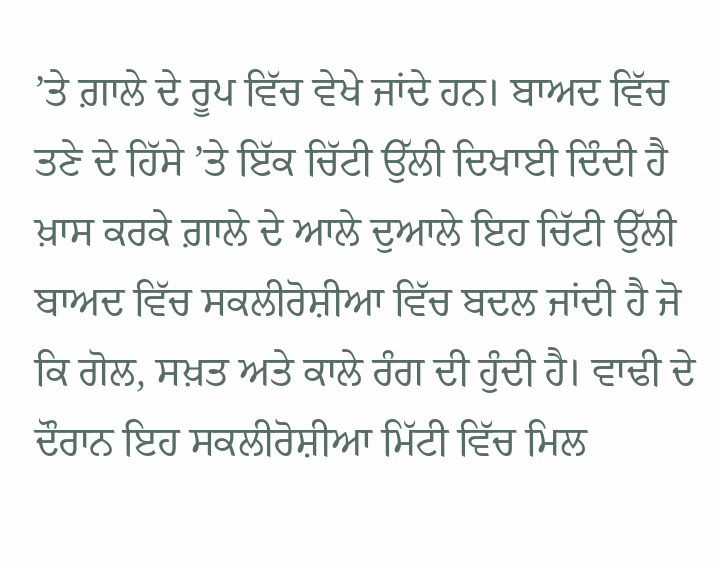’ਤੇ ਗ਼ਾਲੇ ਦੇ ਰੂਪ ਵਿੱਚ ਵੇਖੇ ਜਾਂਦੇ ਹਨ। ਬਾਅਦ ਵਿੱਚ ਤਣੇ ਦੇ ਹਿੱਸੇ ’ਤੇ ਇੱਕ ਚਿੱਟੀ ਉੱਲੀ ਦਿਖਾਈ ਦਿੰਦੀ ਹੈ ਖ਼ਾਸ ਕਰਕੇ ਗ਼ਾਲੇ ਦੇ ਆਲੇ ਦੁਆਲੇ ਇਹ ਚਿੱਟੀ ਉੱਲੀ ਬਾਅਦ ਵਿੱਚ ਸਕਲੀਰੋਸ਼ੀਆ ਵਿੱਚ ਬਦਲ ਜਾਂਦੀ ਹੈ ਜੋ ਕਿ ਗੋਲ, ਸਖ਼ਤ ਅਤੇ ਕਾਲੇ ਰੰਗ ਦੀ ਹੁੰਦੀ ਹੈ। ਵਾਢੀ ਦੇ ਦੌਰਾਨ ਇਹ ਸਕਲੀਰੋਸ਼ੀਆ ਮਿੱਟੀ ਵਿੱਚ ਮਿਲ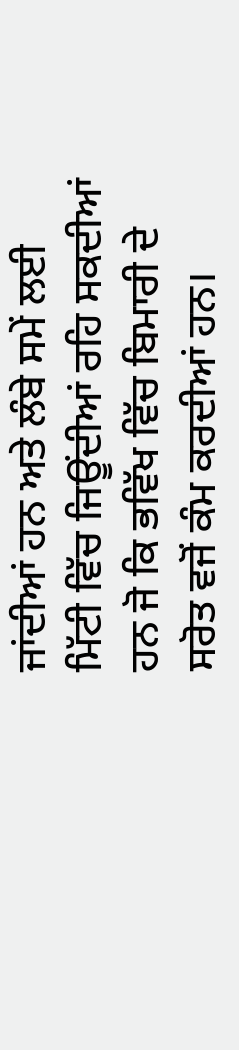ਜਾਂਦੀਆਂ ਹਨ ਅਤੇ ਲੰਬੇ ਸਮੇਂ ਲਈ ਮਿੱਟੀ ਵਿੱਚ ਜਿਊਂਦੀਆਂ ਰਹਿ ਸਕਦੀਆਂ ਹਨ ਜੋ ਕਿ ਭਵਿੱਖ ਵਿੱਚ ਬਿਮਾਰੀ ਦੇ ਸਰੋਤ ਵਜੋਂ ਕੰਮ ਕਰਦੀਆਂ ਹਨ।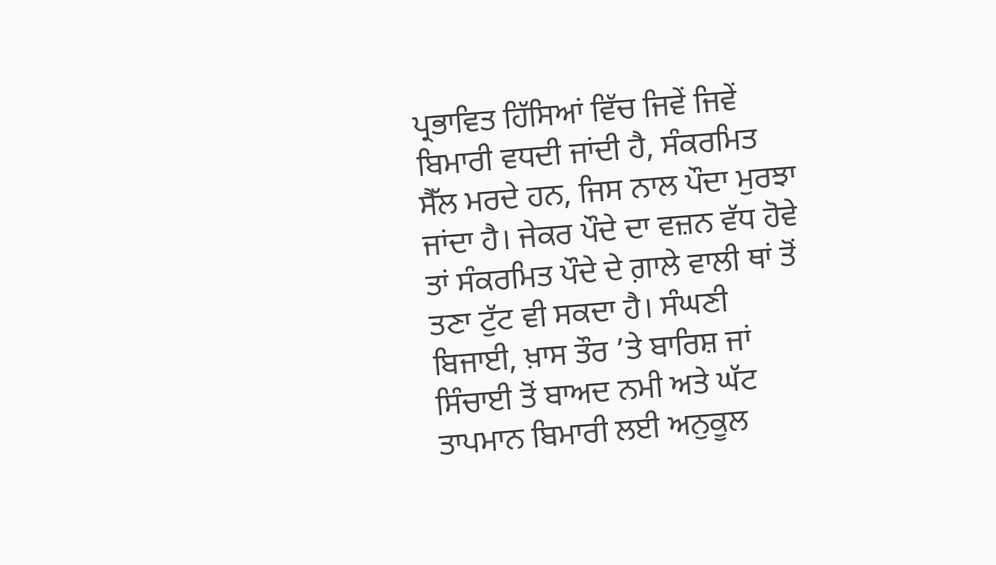ਪ੍ਰਭਾਵਿਤ ਹਿੱਸਿਆਂ ਵਿੱਚ ਜਿਵੇਂ ਜਿਵੇਂ ਬਿਮਾਰੀ ਵਧਦੀ ਜਾਂਦੀ ਹੈ, ਸੰਕਰਮਿਤ ਸੈੱਲ ਮਰਦੇ ਹਨ, ਜਿਸ ਨਾਲ ਪੌਦਾ ਮੁਰਝਾ ਜਾਂਦਾ ਹੈ। ਜੇਕਰ ਪੌਦੇ ਦਾ ਵਜ਼ਨ ਵੱਧ ਹੋਵੇ ਤਾਂ ਸੰਕਰਮਿਤ ਪੌਦੇ ਦੇ ਗ਼ਾਲੇ ਵਾਲੀ ਥਾਂ ਤੋਂ ਤਣਾ ਟੁੱਟ ਵੀ ਸਕਦਾ ਹੈ। ਸੰਘਣੀ ਬਿਜਾਈ, ਖ਼ਾਸ ਤੌਰ ’ਤੇ ਬਾਰਿਸ਼ ਜਾਂ ਸਿੰਚਾਈ ਤੋਂ ਬਾਅਦ ਨਮੀ ਅਤੇ ਘੱਟ ਤਾਪਮਾਨ ਬਿਮਾਰੀ ਲਈ ਅਨੁਕੂਲ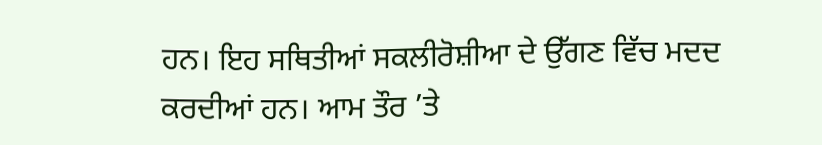ਹਨ। ਇਹ ਸਥਿਤੀਆਂ ਸਕਲੀਰੋਸ਼ੀਆ ਦੇ ਉੱਗਣ ਵਿੱਚ ਮਦਦ ਕਰਦੀਆਂ ਹਨ। ਆਮ ਤੌਰ ’ਤੇ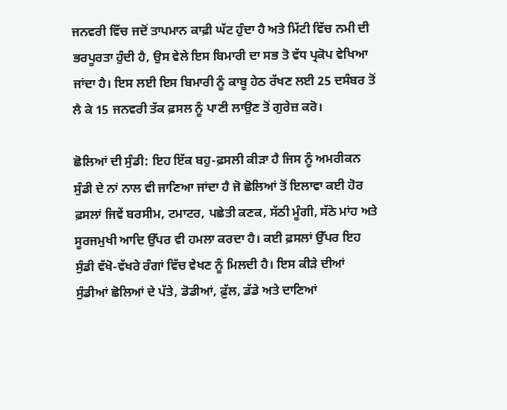ਜਨਵਰੀ ਵਿੱਚ ਜਦੋਂ ਤਾਪਮਾਨ ਕਾਫ਼ੀ ਘੱਟ ਹੁੰਦਾ ਹੈ ਅਤੇ ਮਿੱਟੀ ਵਿੱਚ ਨਮੀ ਦੀ ਭਰਪੂਰਤਾ ਹੁੰਦੀ ਹੈ, ਉਸ ਵੇਲੇ ਇਸ ਬਿਮਾਰੀ ਦਾ ਸਭ ਤੋ ਵੱਧ ਪ੍ਰਕੋਪ ਵੇਖਿਆ ਜਾਂਦਾ ਹੈ। ਇਸ ਲਈ ਇਸ ਬਿਮਾਰੀ ਨੂੰ ਕਾਬੂ ਹੇਠ ਰੱਖਣ ਲਈ 25 ਦਸੰਬਰ ਤੋਂ ਲੈ ਕੇ 15 ਜਨਵਰੀ ਤੱਕ ਫ਼ਸਲ ਨੂੰ ਪਾਣੀ ਲਾਉਣ ਤੋਂ ਗੁਰੇਜ਼ ਕਰੋ।

ਛੋਲਿਆਂ ਦੀ ਸੁੰਡੀ: ਇਹ ਇੱਕ ਬਹੁ-ਫ਼ਸਲੀ ਕੀੜਾ ਹੈ ਜਿਸ ਨੂੰ ਅਮਰੀਕਨ ਸੁੰਡੀ ਦੇ ਨਾਂ ਨਾਲ ਵੀ ਜਾਣਿਆ ਜਾਂਦਾ ਹੈ ਜੋ ਛੋਲਿਆਂ ਤੋਂ ਇਲਾਵਾ ਕਈ ਹੋਰ ਫ਼ਸਲਾਂ ਜਿਵੇਂ ਬਰਸੀਮ, ਟਮਾਟਰ, ਪਛੇਤੀ ਕਣਕ, ਸੱਠੀ ਮੂੰਗੀ, ਸੱਠੇ ਮਾਂਹ ਅਤੇ ਸੂਰਜਮੁਖੀ ਆਦਿ ਉੱਪਰ ਵੀ ਹਮਲਾ ਕਰਦਾ ਹੈ। ਕਈ ਫ਼ਸਲਾਂ ਉੱਪਰ ਇਹ ਸੁੰਡੀ ਵੱਖੋ-ਵੱਖਰੇ ਰੰਗਾਂ ਵਿੱਚ ਵੇਖਣ ਨੂੰ ਮਿਲਦੀ ਹੈ। ਇਸ ਕੀੜੇ ਦੀਆਂ ਸੁੰਡੀਆਂ ਛੋਲਿਆਂ ਦੇ ਪੱਤੇ, ਡੋਡੀਆਂ, ਫ਼ੁੱਲ, ਡੱਡੇ ਅਤੇ ਦਾਣਿਆਂ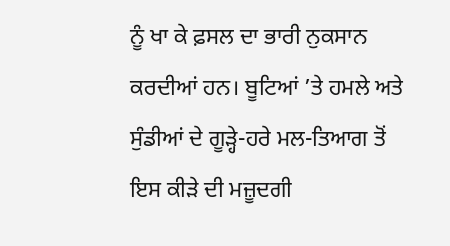ਨੂੰ ਖਾ ਕੇ ਫ਼ਸਲ ਦਾ ਭਾਰੀ ਨੁਕਸਾਨ ਕਰਦੀਆਂ ਹਨ। ਬੂਟਿਆਂ ’ਤੇ ਹਮਲੇ ਅਤੇ ਸੁੰਡੀਆਂ ਦੇ ਗੂੜ੍ਹੇ-ਹਰੇ ਮਲ-ਤਿਆਗ ਤੋਂ ਇਸ ਕੀੜੇ ਦੀ ਮਜ਼ੂਦਗੀ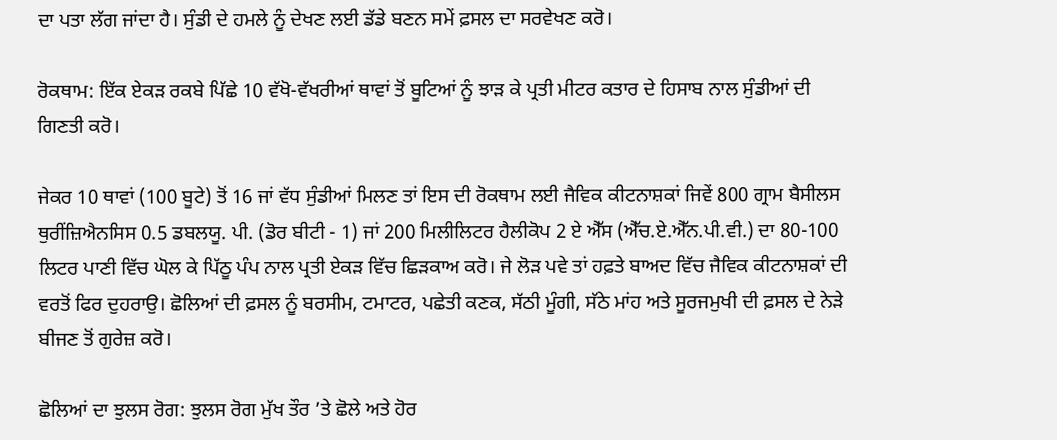ਦਾ ਪਤਾ ਲੱਗ ਜਾਂਦਾ ਹੈ। ਸੁੰਡੀ ਦੇ ਹਮਲੇ ਨੂੰ ਦੇਖਣ ਲਈ ਡੱਡੇ ਬਣਨ ਸਮੇਂ ਫ਼ਸਲ ਦਾ ਸਰਵੇਖਣ ਕਰੋ।

ਰੋਕਥਾਮ: ਇੱਕ ਏਕੜ ਰਕਬੇ ਪਿੱਛੇ 10 ਵੱਖੋ-ਵੱਖਰੀਆਂ ਥਾਵਾਂ ਤੋਂ ਬੂਟਿਆਂ ਨੂੰ ਝਾੜ ਕੇ ਪ੍ਰਤੀ ਮੀਟਰ ਕਤਾਰ ਦੇ ਹਿਸਾਬ ਨਾਲ ਸੁੰਡੀਆਂ ਦੀ ਗਿਣਤੀ ਕਰੋ।

ਜੇਕਰ 10 ਥਾਵਾਂ (100 ਬੂਟੇ) ਤੋਂ 16 ਜਾਂ ਵੱਧ ਸੁੰਡੀਆਂ ਮਿਲਣ ਤਾਂ ਇਸ ਦੀ ਰੋਕਥਾਮ ਲਈ ਜੈਵਿਕ ਕੀਟਨਾਸ਼ਕਾਂ ਜਿਵੇਂ 800 ਗ੍ਰਾਮ ਬੈਸੀਲਸ ਥੁਰੀਂਜ਼ਿਐਨਸਿਸ 0.5 ਡਬਲਯੂ. ਪੀ. (ਡੋਰ ਬੀਟੀ - 1) ਜਾਂ 200 ਮਿਲੀਲਿਟਰ ਹੈਲੀਕੋਪ 2 ਏ ਐੱਸ (ਐੱਚ.ਏ.ਐੱਨ.ਪੀ.ਵੀ.) ਦਾ 80-100 ਲਿਟਰ ਪਾਣੀ ਵਿੱਚ ਘੋਲ ਕੇ ਪਿੱਠੂ ਪੰਪ ਨਾਲ ਪ੍ਰਤੀ ਏਕੜ ਵਿੱਚ ਛਿੜਕਾਅ ਕਰੋ। ਜੇ ਲੋੜ ਪਵੇ ਤਾਂ ਹਫ਼ਤੇ ਬਾਅਦ ਵਿੱਚ ਜੈਵਿਕ ਕੀਟਨਾਸ਼ਕਾਂ ਦੀ ਵਰਤੋਂ ਫਿਰ ਦੁਹਰਾਉ। ਛੋਲਿਆਂ ਦੀ ਫ਼ਸਲ ਨੂੰ ਬਰਸੀਮ, ਟਮਾਟਰ, ਪਛੇਤੀ ਕਣਕ, ਸੱਠੀ ਮੂੰਗੀ, ਸੱਠੇ ਮਾਂਹ ਅਤੇ ਸੂਰਜਮੁਖੀ ਦੀ ਫ਼ਸਲ ਦੇ ਨੇੜੇ ਬੀਜਣ ਤੋਂ ਗੁਰੇਜ਼ ਕਰੋ।

ਛੋਲਿਆਂ ਦਾ ਝੁਲਸ ਰੋਗ: ਝੁਲਸ ਰੋਗ ਮੁੱਖ ਤੌਰ ’ਤੇ ਛੋਲੇ ਅਤੇ ਹੋਰ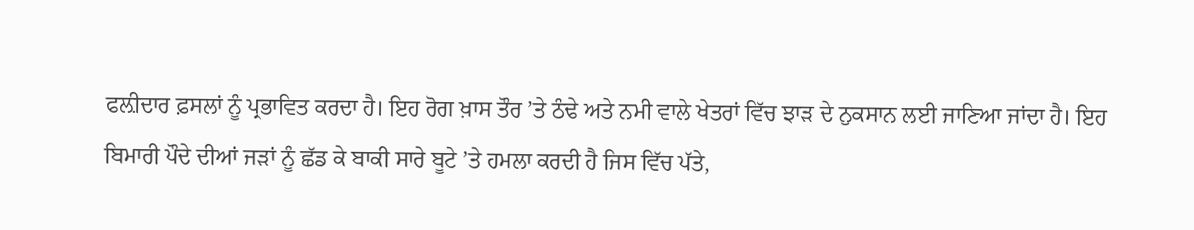ਫਲ਼ੀਦਾਰ ਫ਼ਸਲਾਂ ਨੂੰ ਪ੍ਰਭਾਵਿਤ ਕਰਦਾ ਹੈ। ਇਹ ਰੋਗ ਖ਼ਾਸ ਤੌਰ ’ਤੇ ਠੰਢੇ ਅਤੇ ਨਮੀ ਵਾਲੇ ਖੇਤਰਾਂ ਵਿੱਚ ਝਾੜ ਦੇ ਨੁਕਸਾਨ ਲਈ ਜਾਣਿਆ ਜਾਂਦਾ ਹੈ। ਇਹ ਬਿਮਾਰੀ ਪੌਦੇ ਦੀਆਂ ਜੜਾਂ ਨੂੰ ਛੱਡ ਕੇ ਬਾਕੀ ਸਾਰੇ ਬੂਟੇ ’ਤੇ ਹਮਲਾ ਕਰਦੀ ਹੈ ਜਿਸ ਵਿੱਚ ਪੱਤੇ,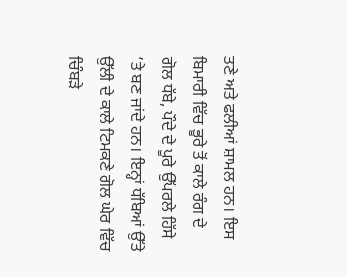ਤਣੇ ਅਤੇ ਫਲੀਆਂ ਸ਼ਾਮਲ ਹਨ। ਇਸ ਬਿਮਾਰੀ ਵਿੱਚ ਭੂਰੇ ਤੋਂ ਕਾਲੇ ਰੰਗ ਦੇ ਗੋਲ ਧੱਬੇ, ਪੌਦੇ ਦੇ ਪੂਰੇ ਉੱਪਰਲੇ ਹਿੱਸੇ ’ਤੇ ਬਣ ਜਾਂਦੇ ਹਨ। ਇਨ੍ਹਾਂ ਧੱਬਿਆਂ ਉੱਤੇ ਉੱਲੀ ਦੇ ਕਾਲੇ ਟਿਮਕਣੇ ਗੋਲ ਘੇਰ ਵਿੱਚ ਚਿੰਬੜੇ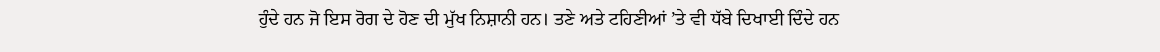ਹੁੰਦੇ ਹਨ ਜੋ ਇਸ ਰੋਗ ਦੇ ਹੋਣ ਦੀ ਮੁੱਖ ਨਿਸ਼ਾਨੀ ਹਨ। ਤਣੇ ਅਤੇ ਟਹਿਣੀਆਂ ’ਤੇ ਵੀ ਧੱਬੇ ਦਿਖਾਈ ਦਿੰਦੇ ਹਨ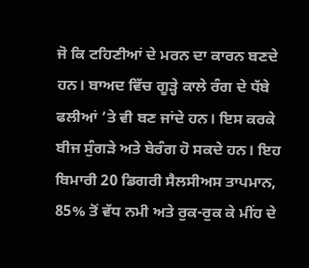ਜੋ ਕਿ ਟਹਿਣੀਆਂ ਦੇ ਮਰਨ ਦਾ ਕਾਰਨ ਬਣਦੇ ਹਨ। ਬਾਅਦ ਵਿੱਚ ਗੂੜ੍ਹੇ ਕਾਲੇ ਰੰਗ ਦੇ ਧੱਬੇ ਫਲੀਆਂ ’ਤੇ ਵੀ ਬਣ ਜਾਂਦੇ ਹਨ। ਇਸ ਕਰਕੇ ਬੀਜ ਸੁੰਗੜੇ ਅਤੇ ਬੇਰੰਗ ਹੋ ਸਕਦੇ ਹਨ। ਇਹ ਬਿਮਾਰੀ 20 ਡਿਗਰੀ ਸੈਲਸੀਅਸ ਤਾਪਮਾਨ, 85% ਤੋਂ ਵੱਧ ਨਮੀ ਅਤੇ ਰੁਕ-ਰੁਕ ਕੇ ਮੀਂਹ ਦੇ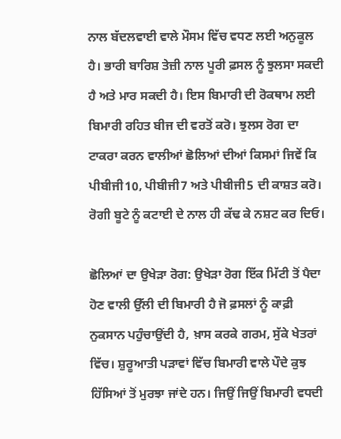ਨਾਲ ਬੱਦਲਵਾਈ ਵਾਲੇ ਮੌਸਮ ਵਿੱਚ ਵਧਣ ਲਈ ਅਨੁਕੂਲ ਹੈ। ਭਾਰੀ ਬਾਰਿਸ਼ ਤੇਜ਼ੀ ਨਾਲ ਪੂਰੀ ਫ਼ਸਲ ਨੂੰ ਝੁਲਸਾ ਸਕਦੀ ਹੈ ਅਤੇ ਮਾਰ ਸਕਦੀ ਹੈ। ਇਸ ਬਿਮਾਰੀ ਦੀ ਰੋਕਥਾਮ ਲਈ ਬਿਮਾਰੀ ਰਹਿਤ ਬੀਜ ਦੀ ਵਰਤੋਂ ਕਰੋ। ਝੁਲਸ ਰੋਗ ਦਾ ਟਾਕਰਾ ਕਰਨ ਵਾਲੀਆਂ ਛੋਲਿਆਂ ਦੀਆਂ ਕਿਸਮਾਂ ਜਿਵੇਂ ਕਿ ਪੀਬੀਜੀ10, ਪੀਬੀਜੀ7 ਅਤੇ ਪੀਬੀਜੀ5 ਦੀ ਕਾਸ਼ਤ ਕਰੋ। ਰੋਗੀ ਬੂਟੇ ਨੂੰ ਕਟਾਈ ਦੇ ਨਾਲ ਹੀ ਕੱਢ ਕੇ ਨਸ਼ਟ ਕਰ ਦਿਓ।

ਛੋਲਿਆਂ ਦਾ ਉਖੇੜਾ ਰੋਗ: ਉਖੇੜਾ ਰੋਗ ਇੱਕ ਮਿੱਟੀ ਤੋਂ ਪੈਦਾ ਹੋਣ ਵਾਲੀ ਉੱਲੀ ਦੀ ਬਿਮਾਰੀ ਹੈ ਜੋ ਫ਼ਸਲਾਂ ਨੂੰ ਕਾਫ਼ੀ ਨੁਕਸਾਨ ਪਹੁੰਚਾਉਂਦੀ ਹੈ, ਖ਼ਾਸ ਕਰਕੇ ਗਰਮ, ਸੁੱਕੇ ਖੇਤਰਾਂ ਵਿੱਚ। ਸ਼ੁਰੂਆਤੀ ਪੜਾਵਾਂ ਵਿੱਚ ਬਿਮਾਰੀ ਵਾਲੇ ਪੌਦੇ ਕੁਝ ਹਿੱਸਿਆਂ ਤੋਂ ਮੁਰਝਾ ਜਾਂਦੇ ਹਨ। ਜਿਉਂ ਜਿਉਂ ਬਿਮਾਰੀ ਵਧਦੀ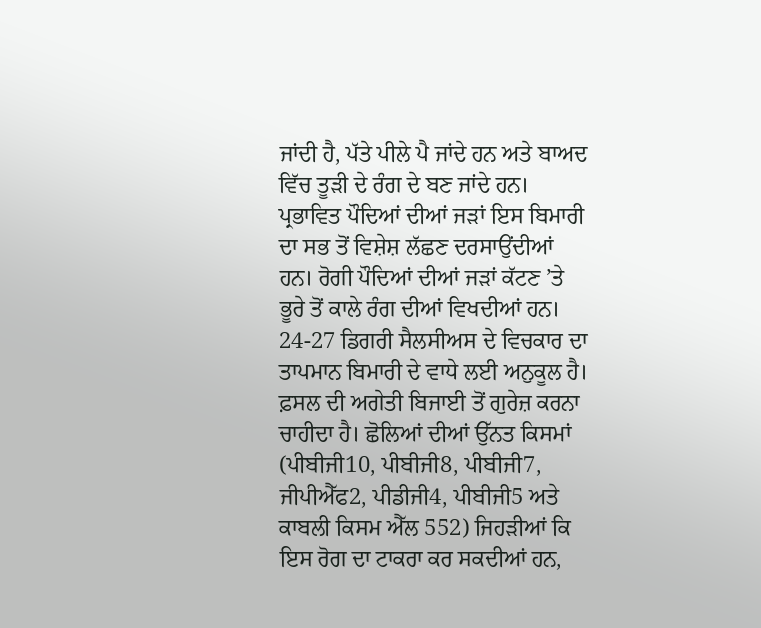ਜਾਂਦੀ ਹੈ, ਪੱਤੇ ਪੀਲੇ ਪੈ ਜਾਂਦੇ ਹਨ ਅਤੇ ਬਾਅਦ ਵਿੱਚ ਤੂੜੀ ਦੇ ਰੰਗ ਦੇ ਬਣ ਜਾਂਦੇ ਹਨ। ਪ੍ਰਭਾਵਿਤ ਪੌਦਿਆਂ ਦੀਆਂ ਜੜਾਂ ਇਸ ਬਿਮਾਰੀ ਦਾ ਸਭ ਤੋਂ ਵਿਸ਼ੇਸ਼ ਲੱਛਣ ਦਰਸਾਉਂਦੀਆਂ ਹਨ। ਰੋਗੀ ਪੌਦਿਆਂ ਦੀਆਂ ਜੜਾਂ ਕੱਟਣ ’ਤੇ ਭੂਰੇ ਤੋਂ ਕਾਲੇ ਰੰਗ ਦੀਆਂ ਵਿਖਦੀਆਂ ਹਨ। 24-27 ਡਿਗਰੀ ਸੈਲਸੀਅਸ ਦੇ ਵਿਚਕਾਰ ਦਾ ਤਾਪਮਾਨ ਬਿਮਾਰੀ ਦੇ ਵਾਧੇ ਲਈ ਅਨੁਕੂਲ ਹੈ। ਫ਼ਸਲ ਦੀ ਅਗੇਤੀ ਬਿਜਾਈ ਤੋਂ ਗੁਰੇਜ਼ ਕਰਨਾ ਚਾਹੀਦਾ ਹੈ। ਛੋਲਿਆਂ ਦੀਆਂ ਉੱਨਤ ਕਿਸਮਾਂ (ਪੀਬੀਜੀ10, ਪੀਬੀਜੀ8, ਪੀਬੀਜੀ7, ਜੀਪੀਐੱਫ2, ਪੀਡੀਜੀ4, ਪੀਬੀਜੀ5 ਅਤੇ ਕਾਬਲੀ ਕਿਸਮ ਐੱਲ 552) ਜਿਹੜੀਆਂ ਕਿ ਇਸ ਰੋਗ ਦਾ ਟਾਕਰਾ ਕਰ ਸਕਦੀਆਂ ਹਨ,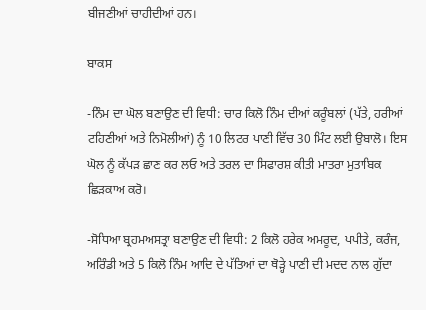ਬੀਜਣੀਆਂ ਚਾਹੀਦੀਆਂ ਹਨ।

ਬਾਕਸ

-ਨਿੰਮ ਦਾ ਘੋਲ ਬਣਾਉਣ ਦੀ ਵਿਧੀ: ਚਾਰ ਕਿਲੋ ਨਿੰਮ ਦੀਆਂ ਕਰੂੰਬਲਾਂ (ਪੱਤੇ, ਹਰੀਆਂ ਟਹਿਣੀਆਂ ਅਤੇ ਨਿਮੋਲੀਆਂ) ਨੂੰ 10 ਲਿਟਰ ਪਾਣੀ ਵਿੱਚ 30 ਮਿੰਟ ਲਈ ਉਬਾਲੋ। ਇਸ ਘੋਲ ਨੂੰ ਕੱਪੜ ਛਾਣ ਕਰ ਲਓ ਅਤੇ ਤਰਲ ਦਾ ਸਿਫਾਰਸ਼ ਕੀਤੀ ਮਾਤਰਾ ਮੁਤਾਬਿਕ ਛਿੜਕਾਅ ਕਰੋ।

-ਸੋਧਿਆ ਬ੍ਰਹਮਅਸਤ੍ਰਾ ਬਣਾਉਣ ਦੀ ਵਿਧੀ: 2 ਕਿਲੋ ਹਰੇਕ ਅਮਰੂਦ, ਪਪੀਤੇ, ਕਰੰਜ, ਅਰਿੰਡੀ ਅਤੇ 5 ਕਿਲੋ ਨਿੰਮ ਆਦਿ ਦੇ ਪੱਤਿਆਂ ਦਾ ਥੋੜ੍ਹੇ ਪਾਣੀ ਦੀ ਮਦਦ ਨਾਲ ਗੁੱਦਾ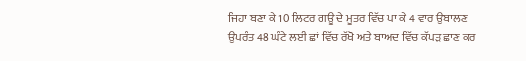ਜਿਹਾ ਬਣਾ ਕੇ 10 ਲਿਟਰ ਗਊ ਦੇ ਮੂਤਰ ਵਿੱਚ ਪਾ ਕੇ 4 ਵਾਰ ਉਬਾਲਣ ਉਪਰੰਤ 48 ਘੰਟੇ ਲਈ ਛਾਂ ਵਿੱਚ ਰੱਖੋ ਅਤੇ ਬਾਅਦ ਵਿੱਚ ਕੱਪੜ ਛਾਣ ਕਰ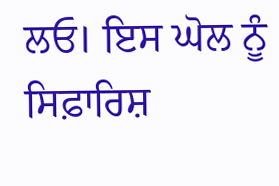ਲਓ। ਇਸ ਘੋਲ ਨੂੰ ਸਿਫ਼ਾਰਿਸ਼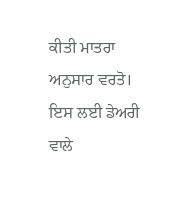ਕੀਤੀ ਮਾਤਰਾ ਅਨੁਸਾਰ ਵਰਤੋ। ਇਸ ਲਈ ਡੇਅਰੀ ਵਾਲੇ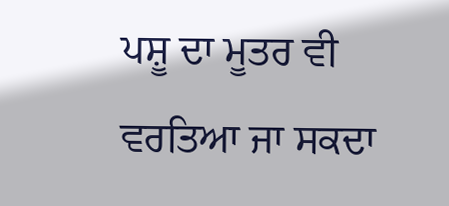ਪਸ਼ੂ ਦਾ ਮੂਤਰ ਵੀ ਵਰਤਿਆ ਜਾ ਸਕਦਾ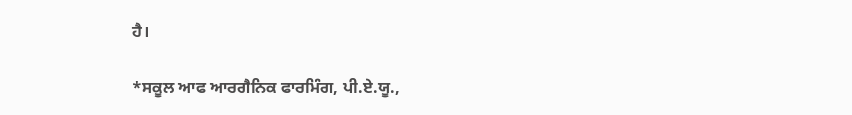ਹੈ।

*ਸਕੂਲ ਆਫ ਆਰਗੈਨਿਕ ਫਾਰਮਿੰਗ, ਪੀ.ਏ.ਯੂ.,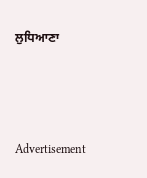ਲੁਧਿਆਣਾ



Advertisement